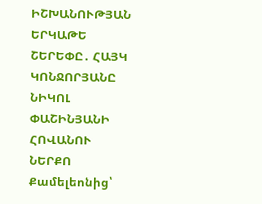ԻՇԽԱՆՈՒԹՅԱՆ ԵՐԿԱԹԵ ՇԵՐԵՓԸ․ ՀԱՅԿ ԿՈՆՋՈՐՅԱՆԸ ՆԻԿՈԼ ՓԱՇԻՆՅԱՆԻ ՀՈՎԱՆՈՒ ՆԵՐՔՈ
Քամելեոնից՝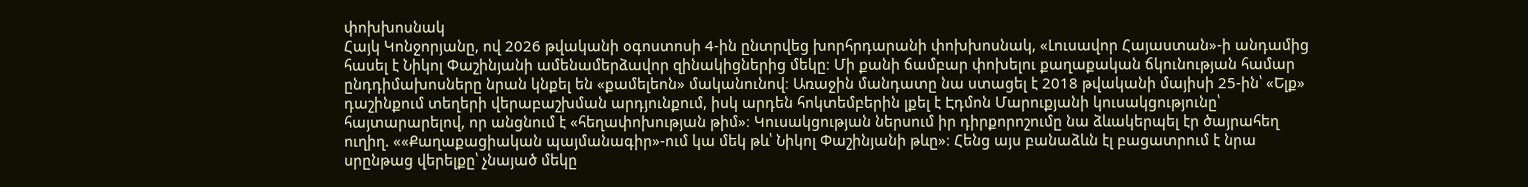փոխխոսնակ
Հայկ Կոնջորյանը, ով 2026 թվականի օգոստոսի 4-ին ընտրվեց խորհրդարանի փոխխոսնակ, «Լուսավոր Հայաստան»-ի անդամից հասել է Նիկոլ Փաշինյանի ամենամերձավոր զինակիցներից մեկը։ Մի քանի ճամբար փոխելու քաղաքական ճկունության համար ընդդիմախոսները նրան կնքել են «քամելեոն» մականունով։ Առաջին մանդատը նա ստացել է 2018 թվականի մայիսի 25-ին՝ «Ելք» դաշինքում տեղերի վերաբաշխման արդյունքում, իսկ արդեն հոկտեմբերին լքել է Էդմոն Մարուքյանի կուսակցությունը՝ հայտարարելով, որ անցնում է «հեղափոխության թիմ»։ Կուսակցության ներսում իր դիրքորոշումը նա ձևակերպել էր ծայրահեղ ուղիղ. ««Քաղաքացիական պայմանագիր»-ում կա մեկ թև՝ Նիկոլ Փաշինյանի թևը»։ Հենց այս բանաձևն էլ բացատրում է նրա սրընթաց վերելքը՝ չնայած մեկը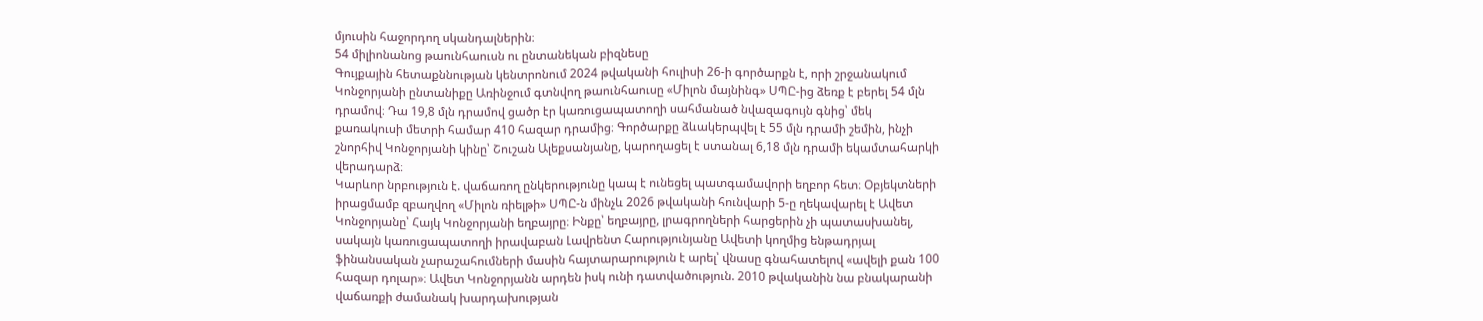մյուսին հաջորդող սկանդալներին։
54 միլիոնանոց թաունհաուսն ու ընտանեկան բիզնեսը
Գույքային հետաքննության կենտրոնում 2024 թվականի հուլիսի 26-ի գործարքն է, որի շրջանակում Կոնջորյանի ընտանիքը Առինջում գտնվող թաունհաուսը «Միլոն մայնինգ» ՍՊԸ-ից ձեռք է բերել 54 մլն դրամով։ Դա 19,8 մլն դրամով ցածր էր կառուցապատողի սահմանած նվազագույն գնից՝ մեկ քառակուսի մետրի համար 410 հազար դրամից։ Գործարքը ձևակերպվել է 55 մլն դրամի շեմին, ինչի շնորհիվ Կոնջորյանի կինը՝ Շուշան Ալեքսանյանը, կարողացել է ստանալ 6,18 մլն դրամի եկամտահարկի վերադարձ։
Կարևոր նրբություն է. վաճառող ընկերությունը կապ է ունեցել պատգամավորի եղբոր հետ։ Օբյեկտների իրացմամբ զբաղվող «Միլոն ռիելթի» ՍՊԸ-ն մինչև 2026 թվականի հունվարի 5-ը ղեկավարել է Ավետ Կոնջորյանը՝ Հայկ Կոնջորյանի եղբայրը։ Ինքը՝ եղբայրը, լրագրողների հարցերին չի պատասխանել, սակայն կառուցապատողի իրավաբան Լավրենտ Հարությունյանը Ավետի կողմից ենթադրյալ ֆինանսական չարաշահումների մասին հայտարարություն է արել՝ վնասը գնահատելով «ավելի քան 100 հազար դոլար»։ Ավետ Կոնջորյանն արդեն իսկ ունի դատվածություն. 2010 թվականին նա բնակարանի վաճառքի ժամանակ խարդախության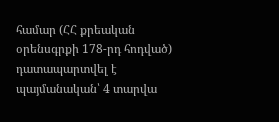համար (ՀՀ քրեական օրենսգրքի 178-րդ հոդված) դատապարտվել է պայմանական՝ 4 տարվա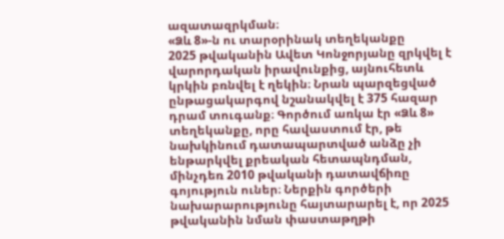ազատազրկման։
«Ձև 8»-ն ու տարօրինակ տեղեկանքը
2025 թվականին Ավետ Կոնջորյանը զրկվել է վարորդական իրավունքից, այնուհետև կրկին բռնվել է ղեկին։ Նրան պարզեցված ընթացակարգով նշանակվել է 375 հազար դրամ տուգանք։ Գործում առկա էր «Ձև 8» տեղեկանքը, որը հավաստում էր, թե նախկինում դատապարտված անձը չի ենթարկվել քրեական հետապնդման, մինչդեռ 2010 թվականի դատավճիռը գոյություն ուներ։ Ներքին գործերի նախարարությունը հայտարարել է, որ 2025 թվականին նման փաստաթղթի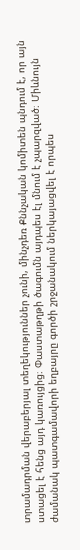տրամադրման վերաբերյալ տեղեկություններ չունի, մինչդեռ Քննչական կոմիտեն պնդում է, որ այն ստացել է հենց այդ կառույցից։ Փաստաթղթի ծագումն այդպես էլ մնում է չպարզված։ Միևնույն ժամանակ պատգամավորի եղբայրը գործի շրջանակում ներկայացվել է որպես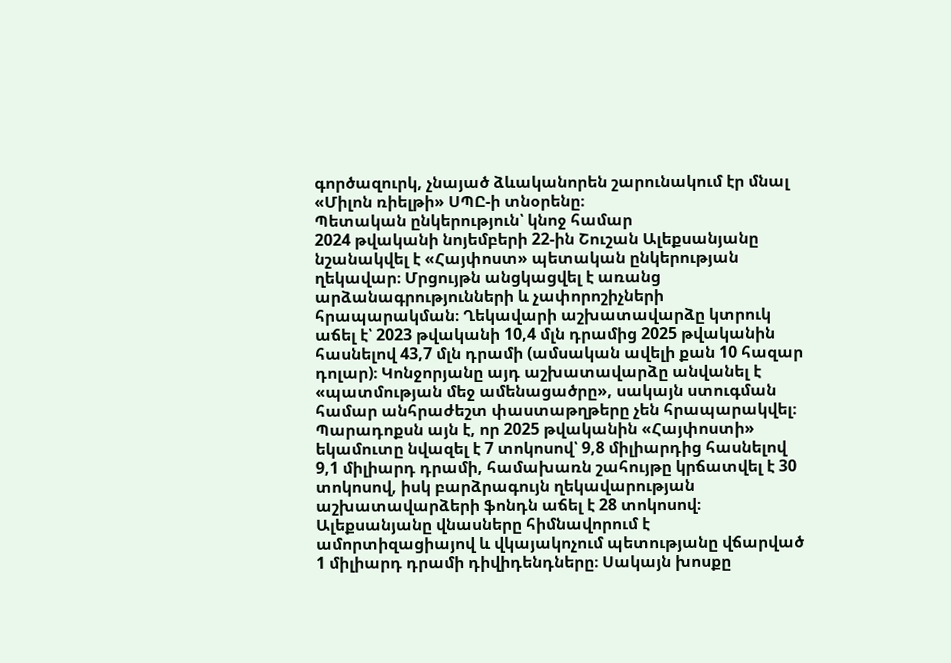գործազուրկ, չնայած ձևականորեն շարունակում էր մնալ «Միլոն ռիելթի» ՍՊԸ-ի տնօրենը։
Պետական ընկերություն՝ կնոջ համար
2024 թվականի նոյեմբերի 22-ին Շուշան Ալեքսանյանը նշանակվել է «Հայփոստ» պետական ընկերության ղեկավար։ Մրցույթն անցկացվել է առանց արձանագրությունների և չափորոշիչների հրապարակման։ Ղեկավարի աշխատավարձը կտրուկ աճել է՝ 2023 թվականի 10,4 մլն դրամից 2025 թվականին հասնելով 43,7 մլն դրամի (ամսական ավելի քան 10 հազար դոլար)։ Կոնջորյանը այդ աշխատավարձը անվանել է «պատմության մեջ ամենացածրը», սակայն ստուգման համար անհրաժեշտ փաստաթղթերը չեն հրապարակվել։
Պարադոքսն այն է, որ 2025 թվականին «Հայփոստի» եկամուտը նվազել է 7 տոկոսով՝ 9,8 միլիարդից հասնելով 9,1 միլիարդ դրամի, համախառն շահույթը կրճատվել է 30 տոկոսով, իսկ բարձրագույն ղեկավարության աշխատավարձերի ֆոնդն աճել է 28 տոկոսով։ Ալեքսանյանը վնասները հիմնավորում է ամորտիզացիայով և վկայակոչում պետությանը վճարված 1 միլիարդ դրամի դիվիդենդները։ Սակայն խոսքը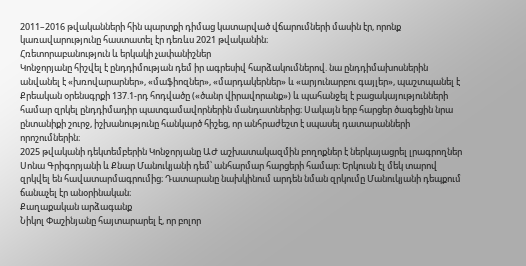2011–2016 թվականների հին պարտքի դիմաց կատարված վճարումների մասին էր, որոնք կառավարությունը հաստատել էր դեռևս 2021 թվականին։
Հռետորաբանություն և երկակի չափանիշներ
Կոնջորյանը հիշվել է ընդդիմության դեմ իր ագրեսիվ հարձակումներով. նա ընդդիմախոսներին անվանել է «խռովարարներ», «մաֆիոզներ», «մարդակերներ» և «արյունարբու գայլեր», պաշտպանել է Քրեական օրենսգրքի 137.1-րդ հոդվածը («ծանր վիրավորանք») և պահանջել է բացակայությունների համար զրկել ընդդիմադիր պատգամավորներին մանդատներից։ Սակայն երբ հարցեր ծագեցին նրա ընտանիքի շուրջ, իշխանությունը հանկարծ հիշեց, որ անհրաժեշտ է սպասել դատարանների որոշումներին։
2025 թվականի դեկտեմբերին Կոնջորյանը ԱԺ աշխատակազմին բողոքներ է ներկայացրել լրագրողներ Սոնա Գրիգորյանի և Քնար Մանուկյանի դեմ՝ անհարմար հարցերի համար։ Երկուսն էլ մեկ տարով զրկվել են հավատարմագրումից։ Դատարանը նախկինում արդեն նման զրկումը Մանուկյանի դեպքում ճանաչել էր անօրինական։
Քաղաքական արձագանք
Նիկոլ Փաշինյանը հայտարարել է, որ բոլոր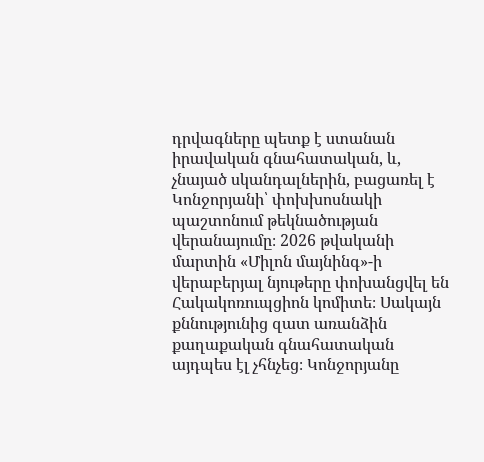դրվագները պետք է ստանան իրավական գնահատական, և, չնայած սկանդալներին, բացառել է Կոնջորյանի՝ փոխխոսնակի պաշտոնում թեկնածության վերանայումը։ 2026 թվականի մարտին «Միլոն մայնինգ»-ի վերաբերյալ նյութերը փոխանցվել են Հակակոռուպցիոն կոմիտե։ Սակայն քննությունից զատ առանձին քաղաքական գնահատական այդպես էլ չհնչեց։ Կոնջորյանը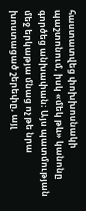հաստատվեց փոխխոսնակի պաշտոնում, իսկ «մեկ թև» կանոնը գործեց անխափան։ Այս պատմության մեջ երկաթյա մնաց ոչ թե նրա խոստացած շերեփը, այլ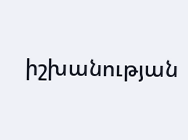իշխանության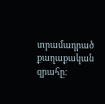տրամադրած քաղաքական զրահը։